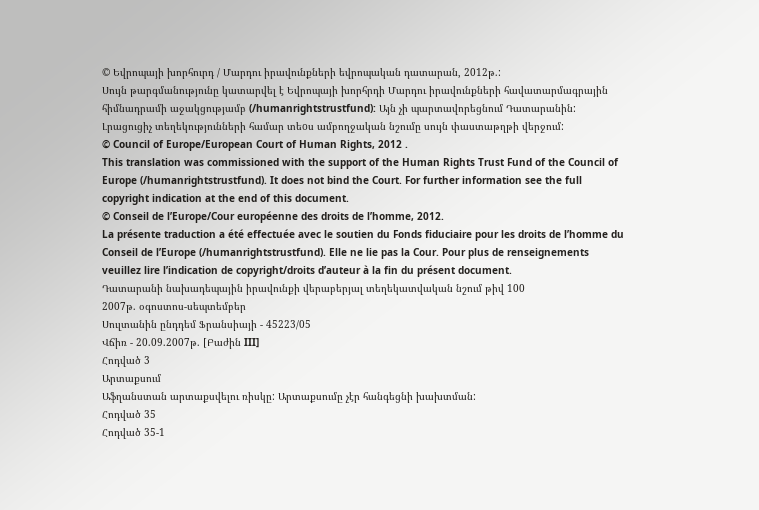© Եվրոպայի խորհուրդ / Մարդու իրավունքների եվրոպական դատարան, 2012թ.:
Սույն թարգմանությունը կատարվել է Եվրոպայի խորհրդի Մարդու իրավունքների հավատարմագրային հիմնադրամի աջակցությամբ (/humanrightstrustfund): Այն չի պարտավորեցնում Դատարանին: Լրացուցիչ տեղեկությունների համար տեoս ամբողջական նշումը սույն փաստաթղթի վերջում:
© Council of Europe/European Court of Human Rights, 2012 .
This translation was commissioned with the support of the Human Rights Trust Fund of the Council of Europe (/humanrightstrustfund). It does not bind the Court. For further information see the full copyright indication at the end of this document.
© Conseil de l’Europe/Cour européenne des droits de l’homme, 2012.
La présente traduction a été effectuée avec le soutien du Fonds fiduciaire pour les droits de l’homme du Conseil de l’Europe (/humanrightstrustfund). Elle ne lie pas la Cour. Pour plus de renseignements veuillez lire l’indication de copyright/droits d’auteur à la fin du présent document.
Դատարանի նախադեպային իրավունքի վերաբերյալ տեղեկատվական նշում թիվ 100
2007թ. օգոստոս-սեպտեմբեր
Սուլտանին ընդդեմ Ֆրանսիայի - 45223/05
Վճիռ - 20.09.2007թ. [Բաժին III]
Հոդված 3
Արտաքսում
Աֆղանստան արտաքսվելու ռիսկը: Արտաքսումը չէր հանգեցնի խախտման:
Հոդված 35
Հոդված 35-1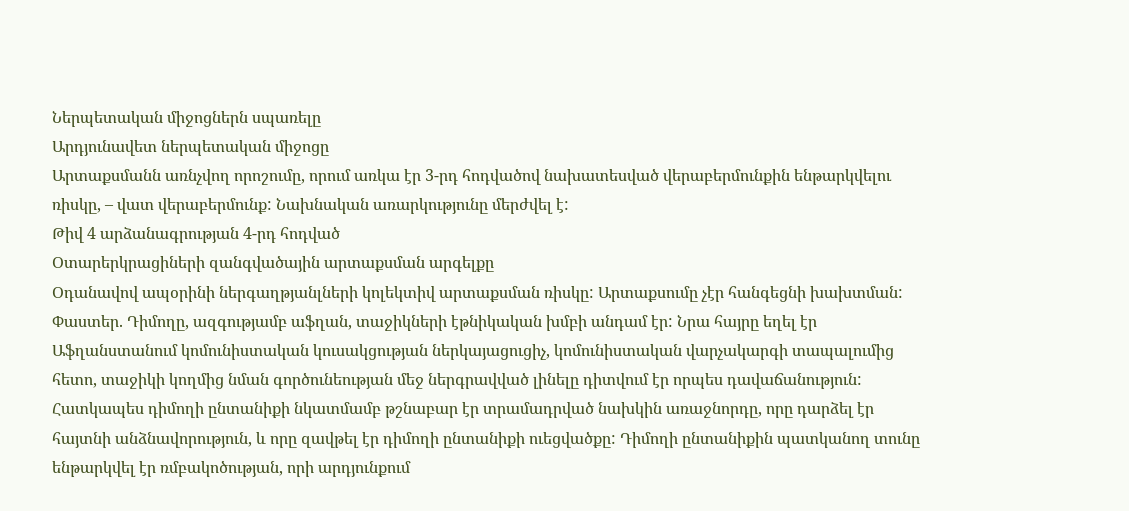Ներպետական միջոցներն սպառելը
Արդյունավետ ներպետական միջոցը
Արտաքսմանն առնչվող որոշումը, որում առկա էր 3-րդ հոդվածով նախատեսված վերաբերմունքին ենթարկվելու ռիսկը, – վատ վերաբերմունք: Նախնական առարկությունը մերժվել է:
Թիվ 4 արձանագրության 4-րդ հոդված
Օտարերկրացիների զանգվածային արտաքսման արգելքը
Օդանավով ապօրինի ներգաղթյանլների կոլեկտիվ արտաքսման ռիսկը: Արտաքսումը չէր հանգեցնի խախտման:
Փաստեր. Դիմողը, ազգությամբ աֆղան, տաջիկների էթնիկական խմբի անդամ էր: Նրա հայրը եղել էր Աֆղանստանում կոմունիստական կուսակցության ներկայացուցիչ, կոմունիստական վարչակարգի տապալումից հետո, տաջիկի կողմից նման գործունեության մեջ ներգրավված լինելը դիտվում էր որպես դավաճանություն: Հատկապես դիմողի ընտանիքի նկատմամբ թշնաբար էր տրամադրված նախկին առաջնորդը, որը դարձել էր հայտնի անձնավորություն, և որը զավթել էր դիմողի ընտանիքի ուեցվածքը: Դիմողի ընտանիքին պատկանող տունը ենթարկվել էր ռմբակոծության, որի արդյունքում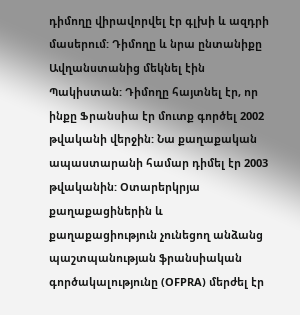դիմողը վիրավորվել էր գլխի և ազդրի մասերում: Դիմողը և նրա ընտանիքը Ավղանստանից մեկնել էին Պակիստան: Դիմողը հայտնել էր, որ ինքը Ֆրանսիա էր մուտք գործել 2002 թվականի վերջին: Նա քաղաքական ապաստարանի համար դիմել էր 2003 թվականին: Օտարերկրյա քաղաքացիներին և քաղաքացիություն չունեցող անձանց պաշտպանության ֆրանսիական գործակալությունը (OFPRA) մերժել էր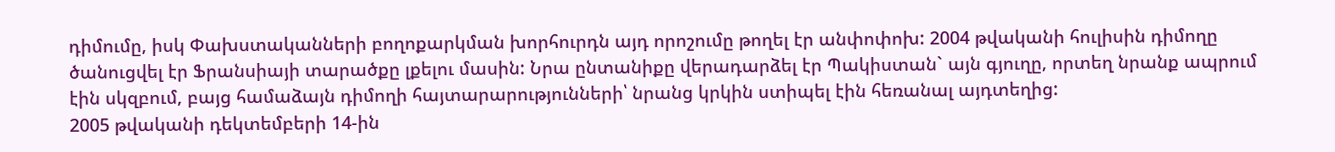դիմումը, իսկ Փախստականների բողոքարկման խորհուրդն այդ որոշումը թողել էր անփոփոխ: 2004 թվականի հուլիսին դիմողը ծանուցվել էր Ֆրանսիայի տարածքը լքելու մասին: Նրա ընտանիքը վերադարձել էր Պակիստան` այն գյուղը, որտեղ նրանք ապրում էին սկզբում, բայց համաձայն դիմողի հայտարարությունների՝ նրանց կրկին ստիպել էին հեռանալ այդտեղից:
2005 թվականի դեկտեմբերի 14-ին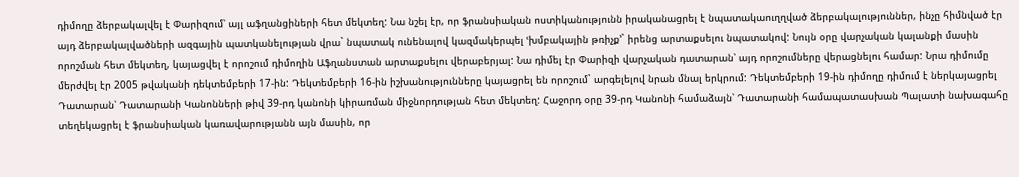դիմողը ձերբակալվել է Փարիզում՝ այլ աֆղանցիների հետ մեկտեղ: Նա նշել էր, որ ֆրանսիական ոստիկանությունն իրականացրել է նպատակաուղղված ձերբակալություններ, ինչը հիմնված էր այդ ձերբակալվածների ազգային պատկանելության վրա` նպատակ ունենալով կազմակերպել ՙխմբակային թռիչք՚` իրենց արտաքսելու նպատակով: Նույն օրը վարչական կալանքի մասին որոշման հետ մեկտեղ, կայացվել է որոշում դիմողին Աֆղանստան արտաքսելու վերաբերյալ: Նա դիմել էր Փարիզի վարչական դատարան՝ այդ որոշումները վերացնելու համար: Նրա դիմումը մերժվել էր 2005 թվականի դեկտեմբերի 17-ին: Դեկտեմբերի 16-ին իշխանությունները կայացրել են որոշում` արգելելով նրան մնալ երկրում: Դեկտեմբերի 19-ին դիմողը դիմում է ներկայացրել Դատարան՝ Դատարանի Կանոնների թիվ 39-րդ կանոնի կիրառման միջնորդության հետ մեկտեղ: Հաջորդ օրը 39-րդ Կանոնի համաձայն՝ Դատարանի համապատասխան Պալատի նախագահը տեղեկացրել է ֆրանսիական կառավարությանն այն մասին, որ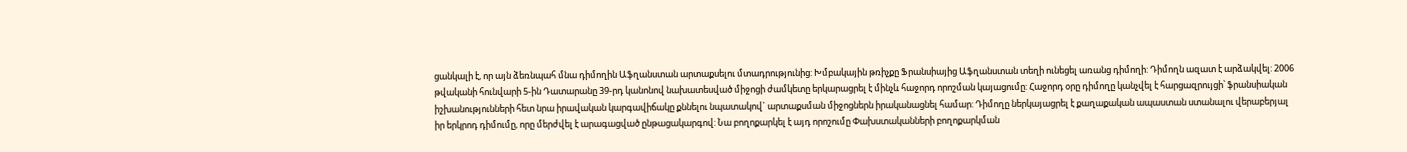ցանկալի է, որ այն ձեռնպահ մնա դիմողին Աֆղանստան արտաքսելու մտադրությունից: Խմբակային թռիչքը Ֆրանսիայից Աֆղանստան տեղի ունեցել առանց դիմողի: Դիմողն ազատ է արձակվել: 2006 թվականի հունվարի 5-ին Դատարանը 39-րդ կանոնով նախատեսված միջոցի ժամկետը երկարացրել է մինչև հաջորդ որոշման կայացումը: Հաջորդ օրը դիմողը կանչվել է հարցազրույցի՝ ֆրանսիական իշխանությունների հետ նրա իրավական կարգավիճակը քննելու նպատակով` արտաքսման միջոցներն իրականացնել համար: Դիմողը ներկայացրել է քաղաքական ապաստան ստանալու վերաբերյալ իր երկրոդ դիմումը, որը մերժվել է արագացված ընթացակարգով: Նա բողոքարկել է այդ որոշումը Փախստականների բողոքարկման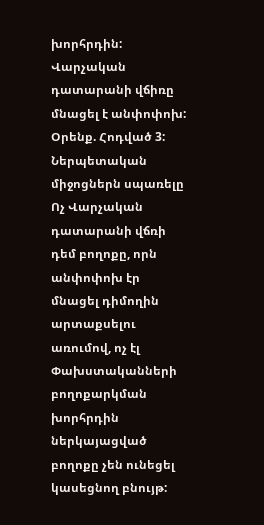խորհրդին: Վարչական դատարանի վճիռը մնացել է անփոփոխ:
Օրենք. Հոդված 3:
Ներպետական միջոցներն սպառելը
Ոչ Վարչական դատարանի վճռի դեմ բողոքը, որն անփոփոխ էր մնացել դիմողին արտաքսելու առումով, ոչ էլ Փախստականների բողոքարկման խորհրդին ներկայացված բողոքը չեն ունեցել կասեցնող բնույթ: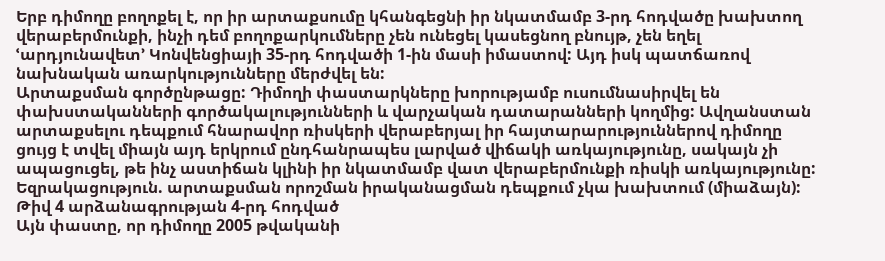Երբ դիմողը բողոքել է, որ իր արտաքսումը կհանգեցնի իր նկատմամբ 3-րդ հոդվածը խախտող վերաբերմունքի, ինչի դեմ բողոքարկումները չեն ունեցել կասեցնող բնույթ, չեն եղել ՙարդյունավետ՚ Կոնվենցիայի 35-րդ հոդվածի 1-ին մասի իմաստով: Այդ իսկ պատճառով նախնական առարկությունները մերժվել են:
Արտաքսման գործընթացը: Դիմողի փաստարկները խորությամբ ուսումնասիրվել են փախստականների գործակալությունների և վարչական դատարանների կողմից: Ավղանստան արտաքսելու դեպքում հնարավոր ռիսկերի վերաբերյալ իր հայտարարություններով դիմողը ցույց է տվել միայն այդ երկրում ընդհանրապես լարված վիճակի առկայությունը, սակայն չի ապացուցել, թե ինչ աստիճան կլինի իր նկատմամբ վատ վերաբերմունքի ռիսկի առկայությունը:
Եզրակացություն. արտաքսման որոշման իրականացման դեպքում չկա խախտում (միաձայն):
Թիվ 4 արձանագրության 4-րդ հոդված
Այն փաստը, որ դիմողը 2005 թվականի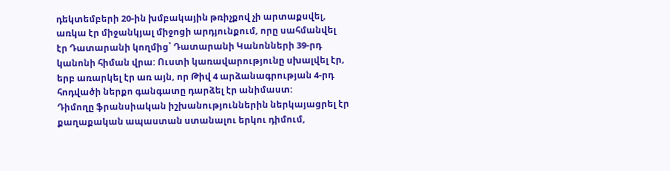դեկտեմբերի 20-ին խմբակային թռիչքով չի արտաքսվել, առկա էր միջանկյալ միջոցի արդյունքում, որը սահմանվել էր Դատարանի կողմից՝ Դատարանի Կանոնների 39-րդ կանոնի հիման վրա: Ուստի կառավարությունը սխալվել էր, երբ առարկել էր առ այն, որ Թիվ 4 արձանագրության 4-րդ հոդվածի ներքո գանգատը դարձել էր անիմաստ:
Դիմողը ֆրանսիական իշխանություններին ներկայացրել էր քաղաքական ապաստան ստանալու երկու դիմում,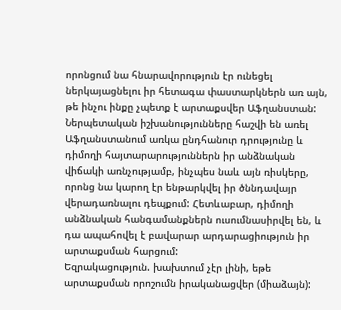որոնցում նա հնարավորություն էր ունեցել ներկայացնելու իր հետագա փաստարկներն առ այն, թե ինչու ինքը չպետք է արտաքսվեր Աֆղանստան: Ներպետական իշխանությունները հաշվի են առել Աֆղանստանում առկա ընդհանուր դրությունը և դիմողի հայտարարություններն իր անձնական վիճակի առնչությամբ, ինչպես նաև այն ռիսկերը, որոնց նա կարող էր ենթարկվել իր ծննդավայր վերադառնալու դեպքում: Հետևաբար, դիմողի անձնական հանգամանքներն ուսումնասիրվել են, և դա ապահովել է բավարար արդարացիություն իր արտաքսման հարցում:
Եզրակացություն. խախտում չէր լինի, եթե արտաքսման որոշումն իրականացվեր (միաձայն):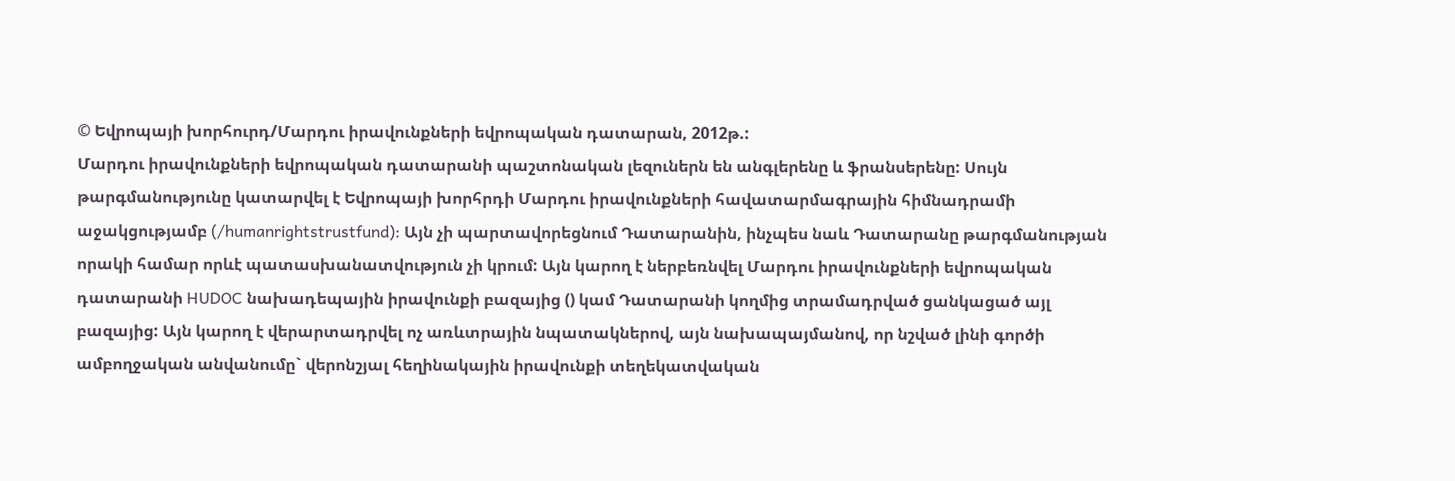© Եվրոպայի խորհուրդ/Մարդու իրավունքների եվրոպական դատարան, 2012թ.:
Մարդու իրավունքների եվրոպական դատարանի պաշտոնական լեզուներն են անգլերենը և ֆրանսերենը: Սույն թարգմանությունը կատարվել է Եվրոպայի խորհրդի Մարդու իրավունքների հավատարմագրային հիմնադրամի աջակցությամբ (/humanrightstrustfund): Այն չի պարտավորեցնում Դատարանին, ինչպես նաև Դատարանը թարգմանության որակի համար որևէ պատասխանատվություն չի կրում: Այն կարող է ներբեռնվել Մարդու իրավունքների եվրոպական դատարանի HUDOC նախադեպային իրավունքի բազայից () կամ Դատարանի կողմից տրամադրված ցանկացած այլ բազայից: Այն կարող է վերարտադրվել ոչ առևտրային նպատակներով, այն նախապայմանով, որ նշված լինի գործի ամբողջական անվանումը` վերոնշյալ հեղինակային իրավունքի տեղեկատվական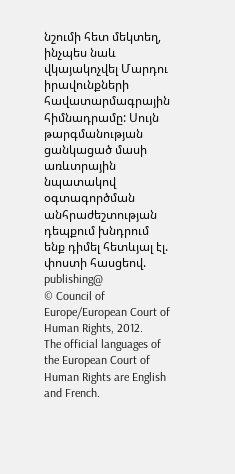նշումի հետ մեկտեղ, ինչպես նաև վկայակոչվել Մարդու իրավունքների հավատարմագրային հիմնադրամը: Սույն թարգմանության ցանկացած մասի առևտրային նպատակով օգտագործման անհրաժեշտության դեպքում խնդրում ենք դիմել հետևյալ էլ. փոստի հասցեով. publishing@
© Council of Europe/European Court of Human Rights, 2012.
The official languages of the European Court of Human Rights are English and French.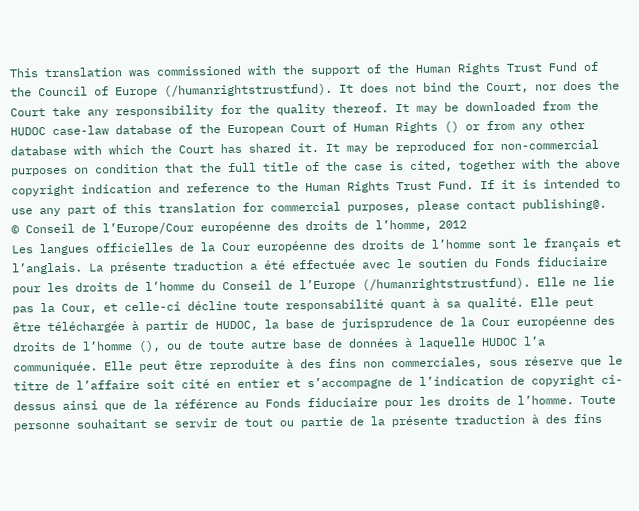This translation was commissioned with the support of the Human Rights Trust Fund of the Council of Europe (/humanrightstrustfund). It does not bind the Court, nor does the Court take any responsibility for the quality thereof. It may be downloaded from the HUDOC case-law database of the European Court of Human Rights () or from any other database with which the Court has shared it. It may be reproduced for non-commercial purposes on condition that the full title of the case is cited, together with the above copyright indication and reference to the Human Rights Trust Fund. If it is intended to use any part of this translation for commercial purposes, please contact publishing@.
© Conseil de l’Europe/Cour européenne des droits de l’homme, 2012
Les langues officielles de la Cour européenne des droits de l’homme sont le français et l’anglais. La présente traduction a été effectuée avec le soutien du Fonds fiduciaire pour les droits de l’homme du Conseil de l’Europe (/humanrightstrustfund). Elle ne lie pas la Cour, et celle-ci décline toute responsabilité quant à sa qualité. Elle peut être téléchargée à partir de HUDOC, la base de jurisprudence de la Cour européenne des droits de l’homme (), ou de toute autre base de données à laquelle HUDOC l’a communiquée. Elle peut être reproduite à des fins non commerciales, sous réserve que le titre de l’affaire soit cité en entier et s’accompagne de l’indication de copyright ci-dessus ainsi que de la référence au Fonds fiduciaire pour les droits de l’homme. Toute personne souhaitant se servir de tout ou partie de la présente traduction à des fins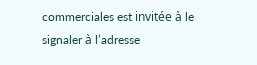commerciales est invitée à le signaler à l’adresse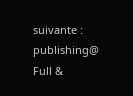suivante : publishing@
Full &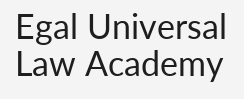Egal Universal Law Academy